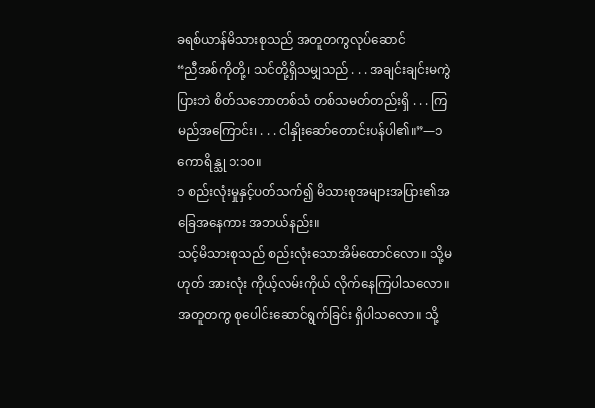ခရစ်ယာန်မိသားစုသည် အတူတကွလုပ်ဆောင်
“ညီအစ်ကိုတို့၊ သင်တို့ရှိသမျှသည် . . . အချင်းချင်းမကွဲပြားဘဲ စိတ်သဘောတစ်သံ တစ်သမတ်တည်းရှိ . . . ကြမည်အကြောင်း၊ . . . ငါနှိုးဆော်တောင်းပန်ပါ၏။”—၁ ကောရိန္သု ၁:၁၀။
၁ စည်းလုံးမှုနှင့်ပတ်သက်၍ မိသားစုအများအပြား၏အခြေအနေကား အဘယ်နည်း။
သင့်မိသားစုသည် စည်းလုံးသောအိမ်ထောင်လော။ သို့မဟုတ် အားလုံး ကိုယ့်လမ်းကိုယ် လိုက်နေကြပါသလော။ အတူတကွ စုပေါင်းဆောင်ရွက်ခြင်း ရှိပါသလော။ သို့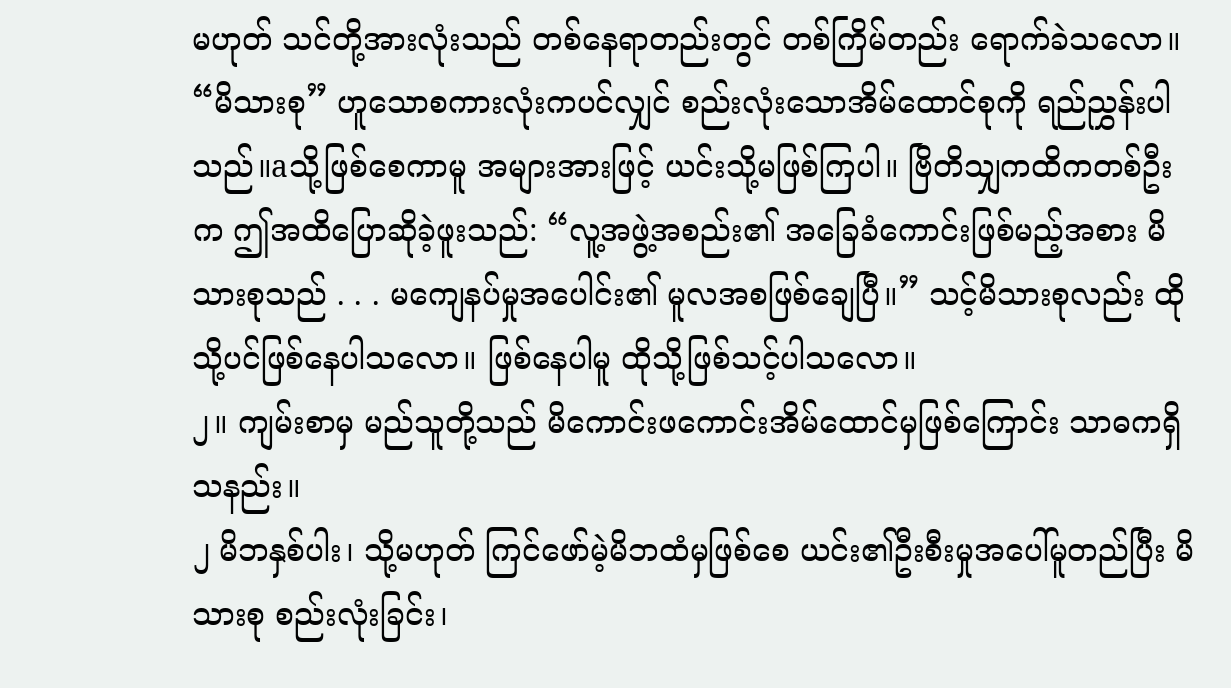မဟုတ် သင်တို့အားလုံးသည် တစ်နေရာတည်းတွင် တစ်ကြိမ်တည်း ရောက်ခဲသလော။ “မိသားစု” ဟူသောစကားလုံးကပင်လျှင် စည်းလုံးသောအိမ်ထောင်စုကို ရည်ညွှန်းပါသည်။aသို့ဖြစ်စေကာမူ အများအားဖြင့် ယင်းသို့မဖြစ်ကြပါ။ ဗြိတိသျှကထိကတစ်ဦးက ဤအထိပြောဆိုခဲ့ဖူးသည်: “လူ့အဖွဲ့အစည်း၏ အခြေခံကောင်းဖြစ်မည့်အစား မိသားစုသည် . . . မကျေနပ်မှုအပေါင်း၏ မူလအစဖြစ်ချေပြီ။” သင့်မိသားစုလည်း ထိုသို့ပင်ဖြစ်နေပါသလော။ ဖြစ်နေပါမူ ထိုသို့ဖြစ်သင့်ပါသလော။
၂။ ကျမ်းစာမှ မည်သူတို့သည် မိကောင်းဖကောင်းအိမ်ထောင်မှဖြစ်ကြောင်း သာဓကရှိသနည်း။
၂ မိဘနှစ်ပါး၊ သို့မဟုတ် ကြင်ဖော်မဲ့မိဘထံမှဖြစ်စေ ယင်း၏ဦးစီးမှုအပေါ်မူတည်ပြီး မိသားစု စည်းလုံးခြင်း၊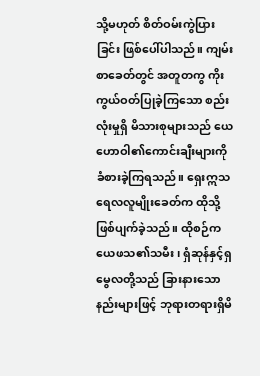သို့မဟုတ် စိတ်ဝမ်းကွဲပြားခြင်း ဖြစ်ပေါ်ပါသည်။ ကျမ်းစာခေတ်တွင် အတူတကွ ကိုးကွယ်ဝတ်ပြုခဲ့ကြသော စည်းလုံးမှုရှိ မိသားစုများသည် ယေဟောဝါ၏ကောင်းချီးများကို ခံစားခဲ့ကြရသည်။ ရှေးဣသရေလလူမျိုးခေတ်က ထိုသို့ဖြစ်ပျက်ခဲ့သည်။ ထိုစဉ်က ယေဖသ၏သမီး၊ ရှံဆုန်နှင့်ရှမွေလတို့သည် ခြားနားသောနည်းများဖြင့် ဘုရားတရားရှိမိ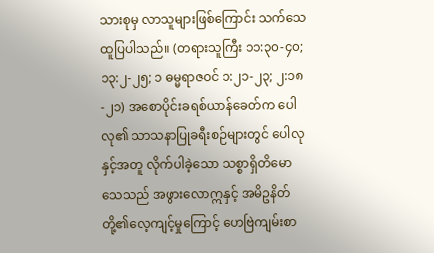သားစုမှ လာသူများဖြစ်ကြောင်း သက်သေထူပြပါသည်။ (တရားသူကြီး ၁၁:၃၀-၄၀; ၁၃:၂-၂၅; ၁ ဓမ္မရာဇဝင် ၁:၂၁-၂၃; ၂:၁၈-၂၁) အစောပိုင်းခရစ်ယာန်ခေတ်က ပေါလု၏ သာသနာပြုခရီးစဉ်များတွင် ပေါလုနှင့်အတူ လိုက်ပါခဲ့သော သစ္စာရှိတိမောသေသည် အဖွားလောဣနှင့် အမိဥနိတ်တို့၏လေ့ကျင့်မှုကြောင့် ဟေဗြဲကျမ်းစာ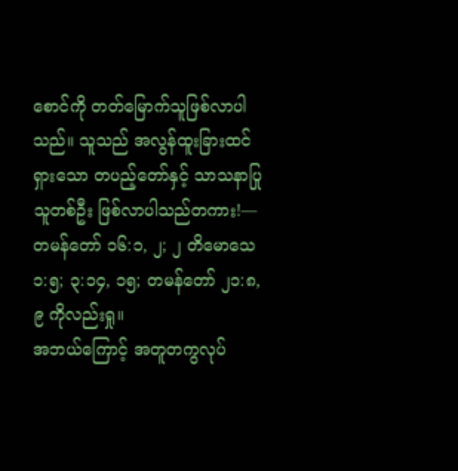စောင်ကို တတ်မြောက်သူဖြစ်လာပါသည်။ သူသည် အလွန်ထူးခြားထင်ရှားသော တပည့်တော်နှင့် သာသနာပြုသူတစ်ဦး ဖြစ်လာပါသည်တကား!—တမန်တော် ၁၆:၁, ၂; ၂ တိမောသေ ၁:၅; ၃:၁၄, ၁၅; တမန်တော် ၂၁:၈, ၉ ကိုလည်းရှု။
အဘယ်ကြောင့် အတူတကွလုပ်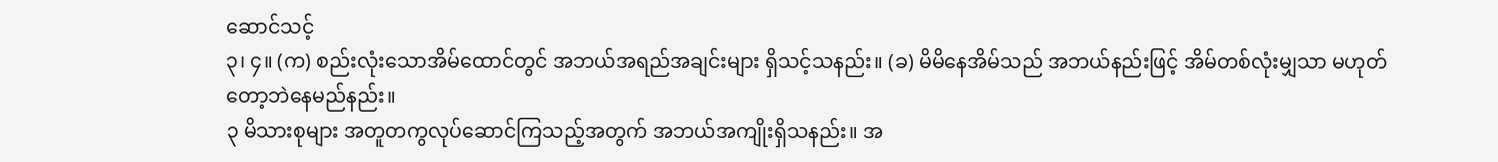ဆောင်သင့်
၃၊ ၄။ (က) စည်းလုံးသောအိမ်ထောင်တွင် အဘယ်အရည်အချင်းများ ရှိသင့်သနည်း။ (ခ) မိမိနေအိမ်သည် အဘယ်နည်းဖြင့် အိမ်တစ်လုံးမျှသာ မဟုတ်တော့ဘဲနေမည်နည်း။
၃ မိသားစုများ အတူတကွလုပ်ဆောင်ကြသည့်အတွက် အဘယ်အကျိုးရှိသနည်း။ အ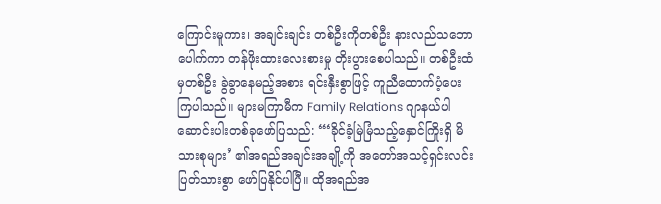ကြောင်းမူကား၊ အချင်းချင်း တစ်ဦးကိုတစ်ဦး နားလည်သဘောပေါက်ကာ တန်ဖိုးထားလေးစားမှု တိုးပွားစေပါသည်။ တစ်ဦးထံမှတစ်ဦး ခွဲခွာနေမည့်အစား ရင်းနှီးစွာဖြင့် ကူညီထောက်ပံ့ပေးကြပါသည်။ များမကြာမီက Family Relations ဂျာနယ်ပါ ဆောင်းပါးတစ်ခုဖော်ပြသည်: “‘ခိုင်ခံ့မြဲမြံသည့်နှောင်ကြိုးရှိ မိသားစုများ’ ၏အရည်အချင်းအချို့ကို အတော်အသင့်ရှင်းလင်းပြတ်သားစွာ ဖော်ပြနိုင်ပါပြီ။ ထိုအရည်အ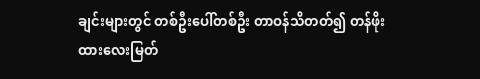ချင်းများတွင် တစ်ဦးပေါ်တစ်ဦး တာဝန်သိတတ်၍ တန်ဖိုးထားလေးမြတ်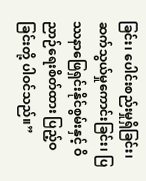ခြင်း၊ ပေါင်းစည်းမှုရှိခြင်း၊ ဆက်သွယ်မှုကောင်းခြင်း၊ ပြဿနာဖြေရှင်းနိုင်စွမ်းနှင့် ဝိညာဉ်ရေးစိတ်ထား ပြည့်ဝခြင်းတို့ ပါဝင်သည်။”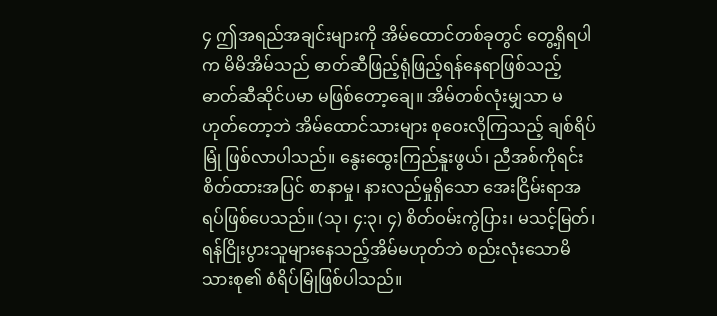၄ ဤအရည်အချင်းများကို အိမ်ထောင်တစ်ခုတွင် တွေ့ရှိရပါက မိမိအိမ်သည် ဓာတ်ဆီဖြည့်ရုံဖြည့်ရန်နေရာဖြစ်သည့် ဓာတ်ဆီဆိုင်ပမာ မဖြစ်တော့ချေ။ အိမ်တစ်လုံးမျှသာ မဟုတ်တော့ဘဲ အိမ်ထောင်သားများ စုဝေးလိုကြသည့် ချစ်ရိပ်မြုံ ဖြစ်လာပါသည်။ နွေးထွေးကြည်နူးဖွယ်၊ ညီအစ်ကိုရင်းစိတ်ထားအပြင် စာနာမှု၊ နားလည်မှုရှိသော အေးငြိမ်းရာအရပ်ဖြစ်ပေသည်။ (သု၊ ၄:၃၊ ၄) စိတ်ဝမ်းကွဲပြား၊ မသင့်မြတ်၊ ရန်ငြိုးပွားသူများနေသည့်အိမ်မဟုတ်ဘဲ စည်းလုံးသောမိသားစု၏ စံရိပ်မြုံဖြစ်ပါသည်။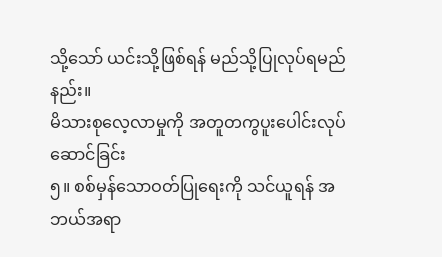သို့သော် ယင်းသို့ဖြစ်ရန် မည်သို့ပြုလုပ်ရမည်နည်း။
မိသားစုလေ့လာမှုကို အတူတကွပူးပေါင်းလုပ်ဆောင်ခြင်း
၅။ စစ်မှန်သောဝတ်ပြုရေးကို သင်ယူရန် အဘယ်အရာ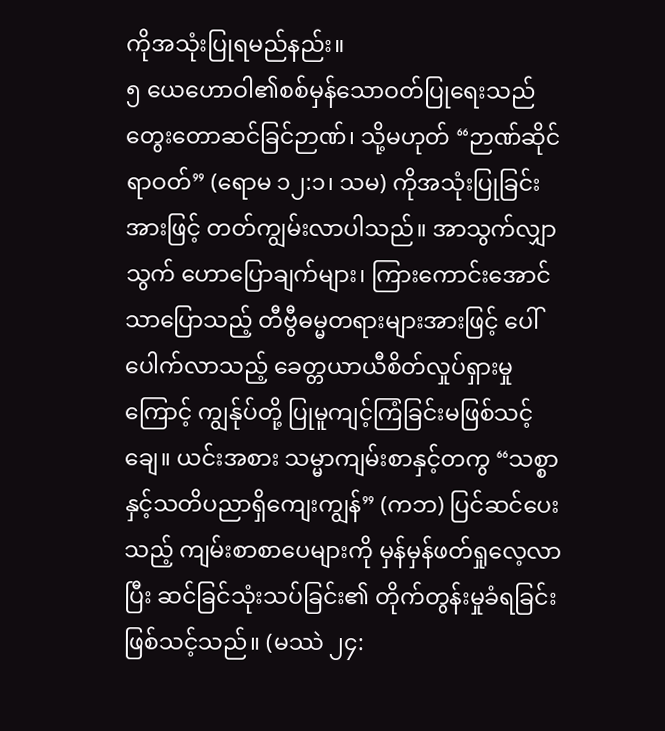ကိုအသုံးပြုရမည်နည်း။
၅ ယေဟောဝါ၏စစ်မှန်သောဝတ်ပြုရေးသည် တွေးတောဆင်ခြင်ဉာဏ်၊ သို့မဟုတ် “ဉာဏ်ဆိုင်ရာဝတ်” (ရောမ ၁၂:၁၊ သမ) ကိုအသုံးပြုခြင်းအားဖြင့် တတ်ကျွမ်းလာပါသည်။ အာသွက်လျှာသွက် ဟောပြောချက်များ၊ ကြားကောင်းအောင်သာပြောသည့် တီဗွီဓမ္မတရားများအားဖြင့် ပေါ်ပေါက်လာသည့် ခေတ္တယာယီစိတ်လှုပ်ရှားမှုကြောင့် ကျွန်ုပ်တို့ ပြုမူကျင့်ကြံခြင်းမဖြစ်သင့်ချေ။ ယင်းအစား သမ္မာကျမ်းစာနှင့်တကွ “သစ္စာနှင့်သတိပညာရှိကျေးကျွန်” (ကဘ) ပြင်ဆင်ပေးသည့် ကျမ်းစာစာပေများကို မှန်မှန်ဖတ်ရှုလေ့လာပြီး ဆင်ခြင်သုံးသပ်ခြင်း၏ တိုက်တွန်းမှုခံရခြင်း ဖြစ်သင့်သည်။ (မဿဲ ၂၄: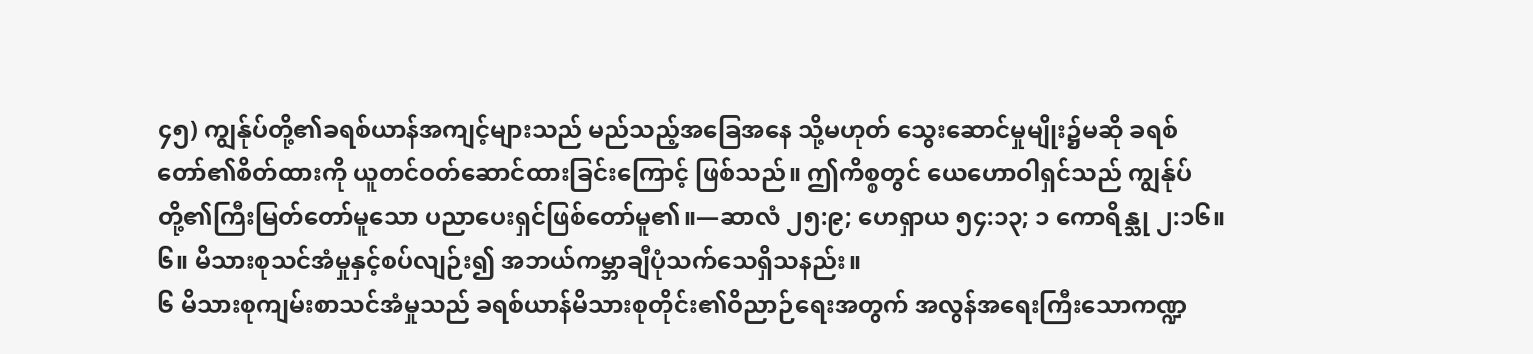၄၅) ကျွန်ုပ်တို့၏ခရစ်ယာန်အကျင့်များသည် မည်သည့်အခြေအနေ သို့မဟုတ် သွေးဆောင်မှုမျိုး၌မဆို ခရစ်တော်၏စိတ်ထားကို ယူတင်ဝတ်ဆောင်ထားခြင်းကြောင့် ဖြစ်သည်။ ဤကိစ္စတွင် ယေဟောဝါရှင်သည် ကျွန်ုပ်တို့၏ကြီးမြတ်တော်မူသော ပညာပေးရှင်ဖြစ်တော်မူ၏။—ဆာလံ ၂၅:၉; ဟေရှာယ ၅၄:၁၃; ၁ ကောရိန္သု ၂:၁၆။
၆။ မိသားစုသင်အံမှုနှင့်စပ်လျဉ်း၍ အဘယ်ကမ္ဘာချီပုံသက်သေရှိသနည်း။
၆ မိသားစုကျမ်းစာသင်အံမှုသည် ခရစ်ယာန်မိသားစုတိုင်း၏ဝိညာဉ်ရေးအတွက် အလွန်အရေးကြီးသောကဏ္ဍ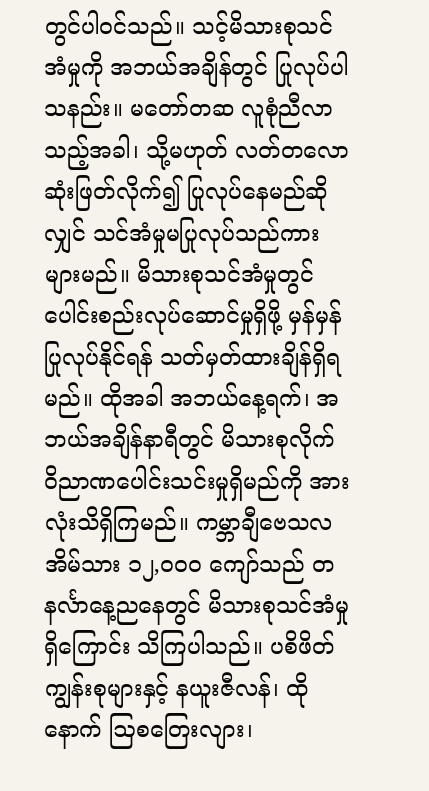တွင်ပါဝင်သည်။ သင့်မိသားစုသင်အံမှုကို အဘယ်အချိန်တွင် ပြုလုပ်ပါသနည်း။ မတော်တဆ လူစုံညီလာသည့်အခါ၊ သို့မဟုတ် လတ်တလောဆုံးဖြတ်လိုက်၍ ပြုလုပ်နေမည်ဆိုလျှင် သင်အံမှုမပြုလုပ်သည်ကား များမည်။ မိသားစုသင်အံမှုတွင် ပေါင်းစည်းလုပ်ဆောင်မှုရှိဖို့ မှန်မှန်ပြုလုပ်နိုင်ရန် သတ်မှတ်ထားချိန်ရှိရမည်။ ထိုအခါ အဘယ်နေ့ရက်၊ အဘယ်အချိန်နာရီတွင် မိသားစုလိုက် ဝိညာဏပေါင်းသင်းမှုရှိမည်ကို အားလုံးသိရှိကြမည်။ ကမ္ဘာချီဗေသလအိမ်သား ၁၂,၀၀၀ ကျော်သည် တနင်္လာနေ့ညနေတွင် မိသားစုသင်အံမှုရှိကြောင်း သိကြပါသည်။ ပစိဖိတ်ကျွန်းစုများနှင့် နယူးဇီလန်၊ ထိုနောက် ဩစတြေးလျား၊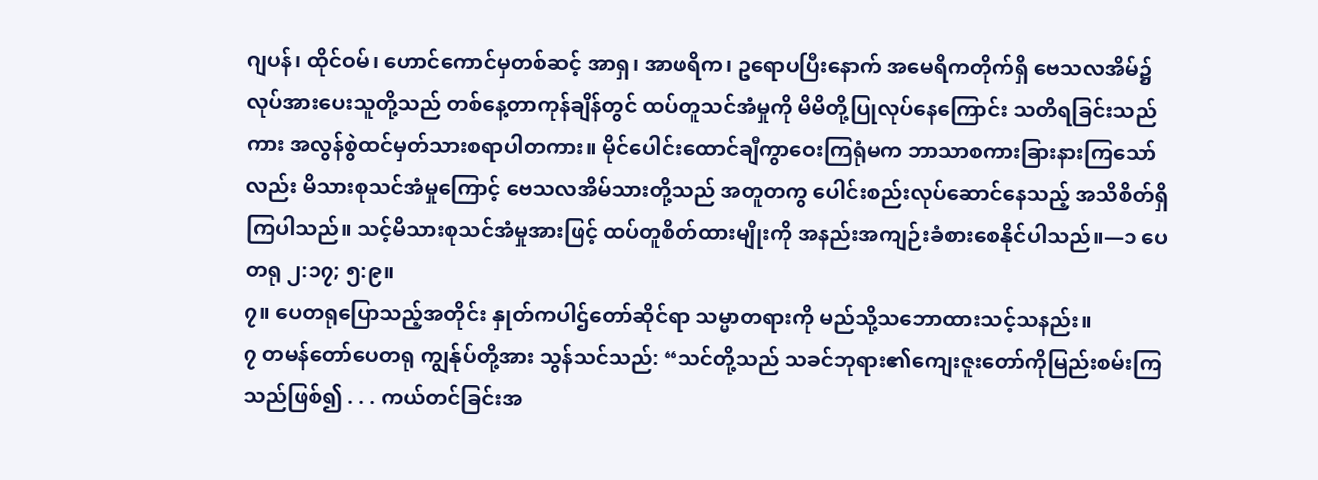ဂျပန်၊ ထိုင်ဝမ်၊ ဟောင်ကောင်မှတစ်ဆင့် အာရှ၊ အာဖရိက၊ ဥရောပပြီးနောက် အမေရိကတိုက်ရှိ ဗေသလအိမ်၌ လုပ်အားပေးသူတို့သည် တစ်နေ့တာကုန်ချိန်တွင် ထပ်တူသင်အံမှုကို မိမိတို့ပြုလုပ်နေကြောင်း သတိရခြင်းသည်ကား အလွန်စွဲထင်မှတ်သားစရာပါတကား။ မိုင်ပေါင်းထောင်ချီကွာဝေးကြရုံမက ဘာသာစကားခြားနားကြသော်လည်း မိသားစုသင်အံမှုကြောင့် ဗေသလအိမ်သားတို့သည် အတူတကွ ပေါင်းစည်းလုပ်ဆောင်နေသည့် အသိစိတ်ရှိကြပါသည်။ သင့်မိသားစုသင်အံမှုအားဖြင့် ထပ်တူစိတ်ထားမျိုးကို အနည်းအကျဉ်းခံစားစေနိုင်ပါသည်။—၁ ပေတရု ၂:၁၇; ၅:၉။
၇။ ပေတရုပြောသည့်အတိုင်း နှုတ်ကပါဌ်တော်ဆိုင်ရာ သမ္မာတရားကို မည်သို့သဘောထားသင့်သနည်း။
၇ တမန်တော်ပေတရု ကျွန်ုပ်တို့အား သွန်သင်သည်: “သင်တို့သည် သခင်ဘုရား၏ကျေးဇူးတော်ကိုမြည်းစမ်းကြသည်ဖြစ်၍ . . . ကယ်တင်ခြင်းအ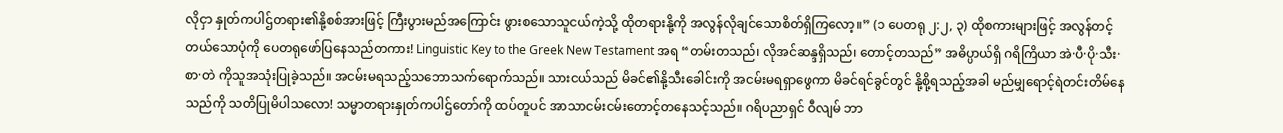လိုငှာ နှုတ်ကပါဌ်တရား၏နို့စစ်အားဖြင့် ကြီးပွားမည်အကြောင်း ဖွားစသောသူငယ်ကဲ့သို့ ထိုတရားနို့ကို အလွန်လိုချင်သောစိတ်ရှိကြလော့။” (၁ ပေတရု ၂:၂, ၃) ထိုစကားများဖြင့် အလွန်တင့်တယ်သောပုံကို ပေတရုဖော်ပြနေသည်တကား! Linguistic Key to the Greek New Testament အရ “တမ်းတသည်၊ လိုအင်ဆန္ဒရှိသည်၊ တောင့်တသည်” အဓိပ္ပာယ်ရှိ ဂရိကြိယာ အဲ·ပီ·ပို·သီး·စာ·တဲ ကိုသူအသုံးပြုခဲ့သည်။ အငမ်းမရသည့်သဘောသက်ရောက်သည်။ သားငယ်သည် မိခင်၏နို့သီးခေါင်းကို အငမ်းမရရှာဖွေကာ မိခင်ရင်ခွင်တွင် နို့စို့ရသည့်အခါ မည်မျှရောင့်ရဲတင်းတိမ်နေသည်ကို သတိပြုမိပါသလော! သမ္မာတရားနှုတ်ကပါဌ်တော်ကို ထပ်တူပင် အာသာငမ်းငမ်းတောင့်တနေသင့်သည်။ ဂရိပညာရှင် ဝီလျမ် ဘာ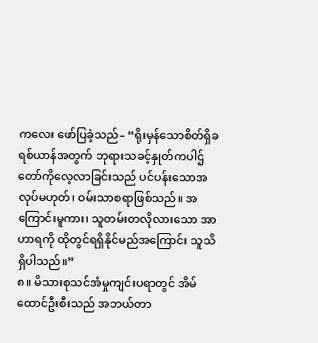ကလေး ဖော်ပြခဲ့သည်– “ရိုးမှန်သောစိတ်ရှိခရစ်ယာန်အတွက် ဘုရားသခင့်နှုတ်ကပါဌ်တော်ကိုလေ့လာခြင်းသည် ပင်ပန်းသောအလုပ်မဟုတ်၊ ဝမ်းသာစရာဖြစ်သည်။ အကြောင်းမူကား၊ သူတမ်းတလိုလားသော အာဟာရကို ထိုတွင်ရရှိနိုင်မည်အကြောင်း သူသိရှိပါသည်။”
၈။ မိသားစုသင်အံမှုကျင်းပရာတွင် အိမ်ထောင်ဦးစီးသည် အဘယ်တာ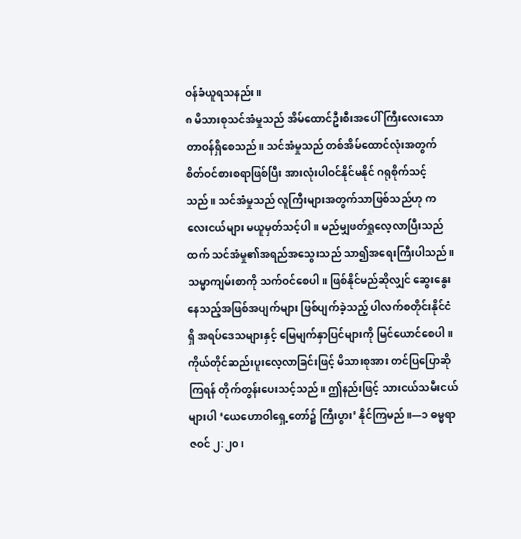ဝန်ခံယူရသနည်း။
၈ မိသားစုသင်အံမှုသည် အိမ်ထောင်ဦးစီးအပေါ် ကြီးလေးသောတာဝန်ရှိစေသည်။ သင်အံမှုသည် တစ်အိမ်ထောင်လုံးအတွက် စိတ်ဝင်စားစရာဖြစ်ပြီး အားလုံးပါဝင်နိုင်မနိုင် ဂရုစိုက်သင့်သည်။ သင်အံမှုသည် လူကြီးများအတွက်သာဖြစ်သည်ဟု ကလေးငယ်များ မယူမှတ်သင့်ပါ။ မည်မျှဖတ်ရှုလေ့လာပြီးသည်ထက် သင်အံမှု၏အရည်အသွေးသည် သာ၍အရေးကြီးပါသည်။ သမ္မာကျမ်းစာကို သက်ဝင်စေပါ။ ဖြစ်နိုင်မည်ဆိုလျှင် ဆွေးနွေးနေသည့်အဖြစ်အပျက်များ ဖြစ်ပျက်ခဲ့သည့် ပါလက်စတိုင်းနိုင်ငံရှိ အရပ်ဒေသများနှင့် မြေမျက်နှာပြင်များကို မြင်ယောင်စေပါ။ ကိုယ်တိုင်ဆည်းပူးလေ့လာခြင်းဖြင့် မိသားစုအား တင်ပြပြောဆိုကြရန် တိုက်တွန်းပေးသင့်သည်။ ဤနည်းဖြင့် သားငယ်သမီးငယ်များပါ ‘ယေဟောဝါရှေ့တော်၌ ကြီးပွား’ နိုင်ကြမည်။—၁ ဓမ္မရာဇဝင် ၂:၂၀၊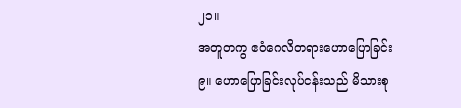၂၁။
အတူတကွ ဧဝံဂေလိတရားဟောပြောခြင်း
၉။ ဟောပြောခြင်းလုပ်ငန်းသည် မိသားစု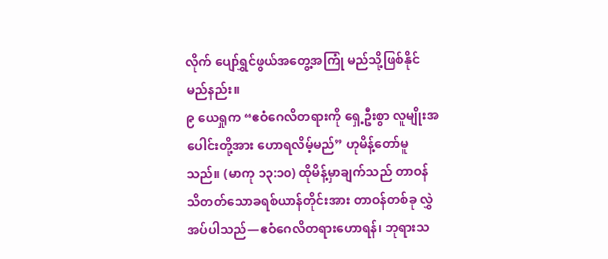လိုက် ပျော်ရွှင်ဖွယ်အတွေ့အကြုံ မည်သို့ဖြစ်နိုင်မည်နည်း။
၉ ယေရှုက “ဧဝံဂေလိတရားကို ရှေ့ဦးစွာ လူမျိုးအပေါင်းတို့အား ဟောရလိမ့်မည်” ဟုမိန့်တော်မူသည်။ (မာကု ၁၃:၁၀) ထိုမိန့်မှာချက်သည် တာဝန်သိတတ်သောခရစ်ယာန်တိုင်းအား တာဝန်တစ်ခု လွှဲအပ်ပါသည်—ဧဝံဂေလိတရားဟောရန်၊ ဘုရားသ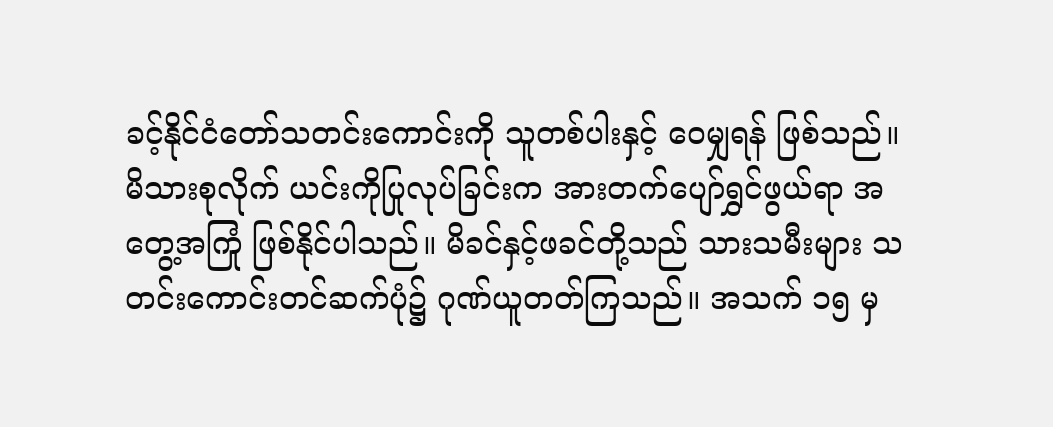ခင့်နိုင်ငံတော်သတင်းကောင်းကို သူတစ်ပါးနှင့် ဝေမျှရန် ဖြစ်သည်။ မိသားစုလိုက် ယင်းကိုပြုလုပ်ခြင်းက အားတက်ပျော်ရွှင်ဖွယ်ရာ အတွေ့အကြုံ ဖြစ်နိုင်ပါသည်။ မိခင်နှင့်ဖခင်တို့သည် သားသမီးများ သတင်းကောင်းတင်ဆက်ပုံ၌ ဂုဏ်ယူတတ်ကြသည်။ အသက် ၁၅ မှ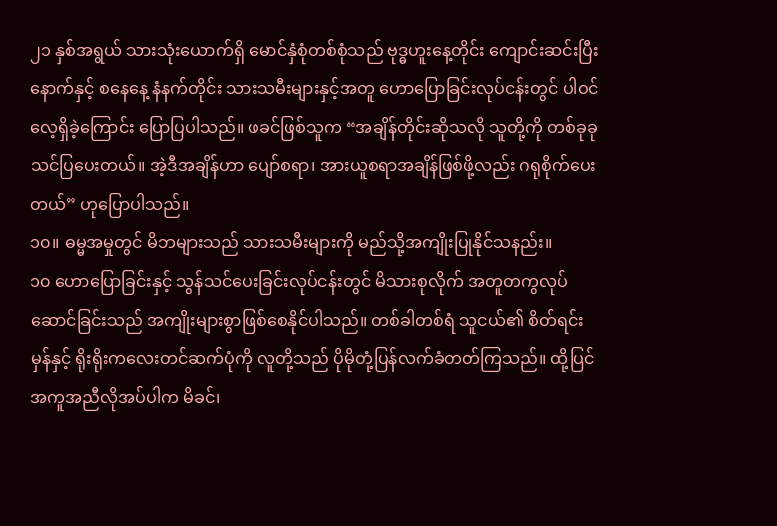၂၁ နှစ်အရွယ် သားသုံးယောက်ရှိ မောင်နှံစုံတစ်စုံသည် ဗုဒ္ဓဟူးနေ့တိုင်း ကျောင်းဆင်းပြီးနောက်နှင့် စနေနေ့ နံနက်တိုင်း သားသမီးများနှင့်အတူ ဟောပြောခြင်းလုပ်ငန်းတွင် ပါဝင်လေ့ရှိခဲ့ကြောင်း ပြောပြပါသည်။ ဖခင်ဖြစ်သူက “အချိန်တိုင်းဆိုသလို သူတို့ကို တစ်ခုခု သင်ပြပေးတယ်။ အဲ့ဒီအချိန်ဟာ ပျော်စရာ၊ အားယူစရာအချိန်ဖြစ်ဖို့လည်း ဂရုစိုက်ပေးတယ်” ဟုပြောပါသည်။
၁၀။ ဓမ္မအမှုတွင် မိဘများသည် သားသမီးများကို မည်သို့အကျိုးပြုနိုင်သနည်း။
၁၀ ဟောပြောခြင်းနှင့် သွန်သင်ပေးခြင်းလုပ်ငန်းတွင် မိသားစုလိုက် အတူတကွလုပ်ဆောင်ခြင်းသည် အကျိုးများစွာဖြစ်စေနိုင်ပါသည်။ တစ်ခါတစ်ရံ သူငယ်၏ စိတ်ရင်းမှန်နှင့် ရိုးရိုးကလေးတင်ဆက်ပုံကို လူတို့သည် ပိုမိုတုံ့ပြန်လက်ခံတတ်ကြသည်။ ထို့ပြင် အကူအညီလိုအပ်ပါက မိခင်၊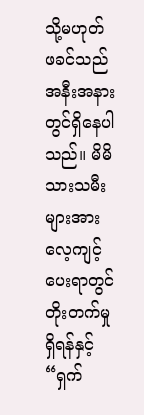သို့မဟုတ် ဖခင်သည် အနီးအနားတွင်ရှိနေပါသည်။ မိမိသားသမီးများအား လေ့ကျင့်ပေးရာတွင် တိုးတက်မှုရှိရန်နှင့် “ရှက်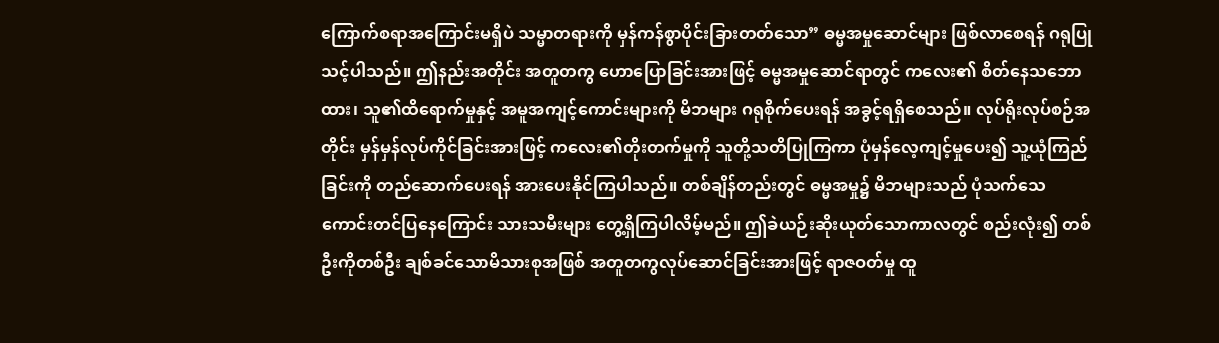ကြောက်စရာအကြောင်းမရှိပဲ သမ္မာတရားကို မှန်ကန်စွာပိုင်းခြားတတ်သော” ဓမ္မအမှုဆောင်များ ဖြစ်လာစေရန် ဂရုပြုသင့်ပါသည်။ ဤနည်းအတိုင်း အတူတကွ ဟောပြောခြင်းအားဖြင့် ဓမ္မအမှုဆောင်ရာတွင် ကလေး၏ စိတ်နေသဘောထား၊ သူ၏ထိရောက်မှုနှင့် အမူအကျင့်ကောင်းများကို မိဘများ ဂရုစိုက်ပေးရန် အခွင့်ရရှိစေသည်။ လုပ်ရိုးလုပ်စဉ်အတိုင်း မှန်မှန်လုပ်ကိုင်ခြင်းအားဖြင့် ကလေး၏တိုးတက်မှုကို သူတို့သတိပြုကြကာ ပုံမှန်လေ့ကျင့်မှုပေး၍ သူ့ယုံကြည်ခြင်းကို တည်ဆောက်ပေးရန် အားပေးနိုင်ကြပါသည်။ တစ်ချိန်တည်းတွင် ဓမ္မအမှု၌ မိဘများသည် ပုံသက်သေကောင်းတင်ပြနေကြောင်း သားသမီးများ တွေ့ရှိကြပါလိမ့်မည်။ ဤခဲယဉ်းဆိုးယုတ်သောကာလတွင် စည်းလုံး၍ တစ်ဦးကိုတစ်ဦး ချစ်ခင်သောမိသားစုအဖြစ် အတူတကွလုပ်ဆောင်ခြင်းအားဖြင့် ရာဇဝတ်မှု ထူ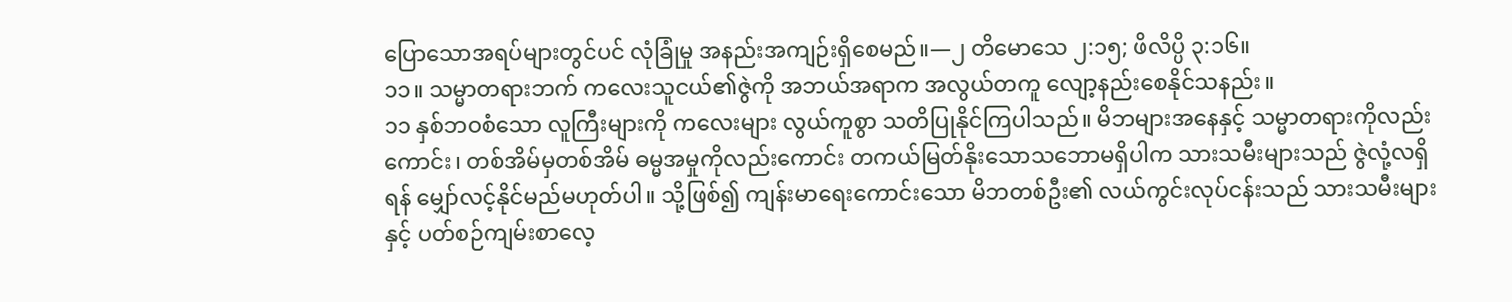ပြောသောအရပ်များတွင်ပင် လုံခြုံမှု အနည်းအကျဉ်းရှိစေမည်။—၂ တိမောသေ ၂:၁၅; ဖိလိပ္ပိ ၃:၁၆။
၁၁။ သမ္မာတရားဘက် ကလေးသူငယ်၏ဇွဲကို အဘယ်အရာက အလွယ်တကူ လျော့နည်းစေနိုင်သနည်း။
၁၁ နှစ်ဘဝစံသော လူကြီးများကို ကလေးများ လွယ်ကူစွာ သတိပြုနိုင်ကြပါသည်။ မိဘများအနေနှင့် သမ္မာတရားကိုလည်းကောင်း၊ တစ်အိမ်မှတစ်အိမ် ဓမ္မအမှုကိုလည်းကောင်း တကယ်မြတ်နိုးသောသဘောမရှိပါက သားသမီးများသည် ဇွဲလုံ့လရှိရန် မျှော်လင့်နိုင်မည်မဟုတ်ပါ။ သို့ဖြစ်၍ ကျန်းမာရေးကောင်းသော မိဘတစ်ဦး၏ လယ်ကွင်းလုပ်ငန်းသည် သားသမီးများနှင့် ပတ်စဉ်ကျမ်းစာလေ့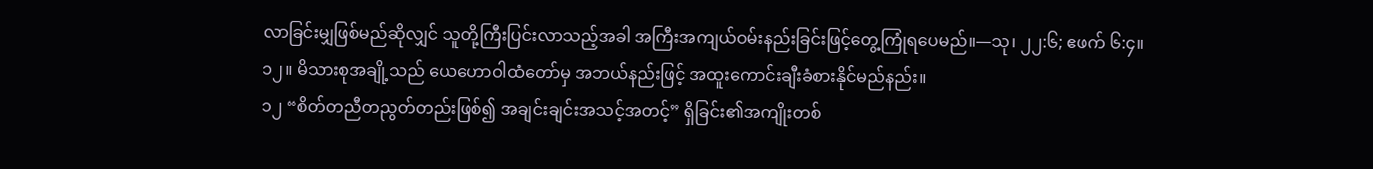လာခြင်းမျှဖြစ်မည်ဆိုလျှင် သူတို့ကြီးပြင်းလာသည့်အခါ အကြီးအကျယ်ဝမ်းနည်းခြင်းဖြင့်တွေ့ကြုံရပေမည်။—သု၊ ၂၂:၆; ဧဖက် ၆:၄။
၁၂။ မိသားစုအချို့သည် ယေဟောဝါထံတော်မှ အဘယ်နည်းဖြင့် အထူးကောင်းချီးခံစားနိုင်မည်နည်း။
၁၂ “စိတ်တညီတညွတ်တည်းဖြစ်၍ အချင်းချင်းအသင့်အတင့်” ရှိခြင်း၏အကျိုးတစ်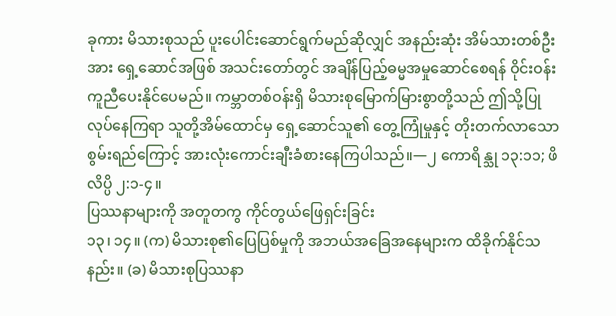ခုကား မိသားစုသည် ပူးပေါင်းဆောင်ရွက်မည်ဆိုလျှင် အနည်းဆုံး အိမ်သားတစ်ဦးအား ရှေ့ဆောင်အဖြစ် အသင်းတော်တွင် အချိန်ပြည့်ဓမ္မအမှုဆောင်စေရန် ဝိုင်းဝန်းကူညီပေးနိုင်ပေမည်။ ကမ္ဘာတစ်ဝန်းရှိ မိသားစုမြောက်မြားစွာတို့သည် ဤသို့ပြုလုပ်နေကြရာ သူတို့အိမ်ထောင်မှ ရှေ့ဆောင်သူ၏ တွေ့ကြုံမှုနှင့် တိုးတက်လာသော စွမ်းရည်ကြောင့် အားလုံးကောင်းချီးခံစားနေကြပါသည်။—၂ ကောရိန္သု ၁၃:၁၁; ဖိလိပ္ပိ ၂:၁-၄။
ပြဿနာများကို အတူတကွ ကိုင်တွယ်ဖြေရှင်းခြင်း
၁၃၊ ၁၄။ (က) မိသားစု၏ပြေပြစ်မှုကို အဘယ်အခြေအနေများက ထိခိုက်နိုင်သနည်း။ (ခ) မိသားစုပြဿနာ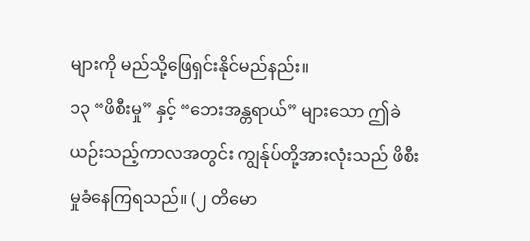များကို မည်သို့ဖြေရှင်းနိုင်မည်နည်း။
၁၃ “ဖိစီးမှု” နှင့် “ဘေးအန္တရာယ်” များသော ဤခဲယဉ်းသည့်ကာလအတွင်း ကျွန်ုပ်တို့အားလုံးသည် ဖိစီးမှုခံနေကြရသည်။ (၂ တိမော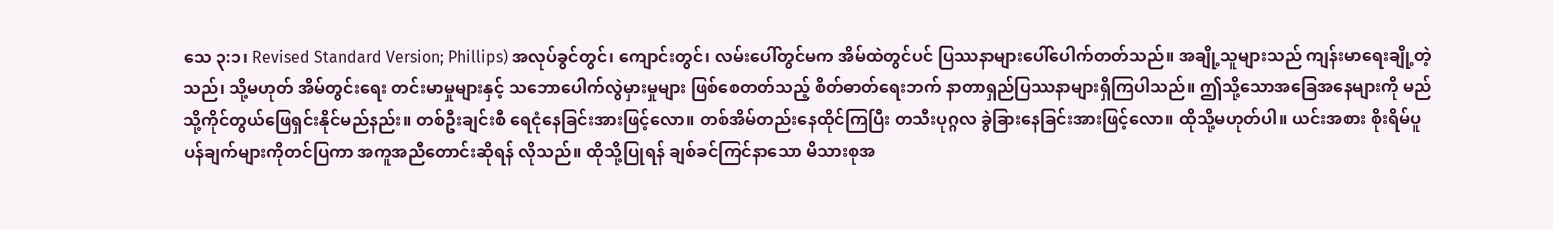သေ ၃:၁၊ Revised Standard Version; Phillips) အလုပ်ခွင်တွင်၊ ကျောင်းတွင်၊ လမ်းပေါ်တွင်မက အိမ်ထဲတွင်ပင် ပြဿနာများပေါ်ပေါက်တတ်သည်။ အချို့သူများသည် ကျန်းမာရေးချို့တဲ့သည်၊ သို့မဟုတ် အိမ်တွင်းရေး တင်းမာမှုများနှင့် သဘောပေါက်လွဲမှားမှုများ ဖြစ်စေတတ်သည့် စိတ်ဓာတ်ရေးဘက် နာတာရှည်ပြဿနာများရှိကြပါသည်။ ဤသို့သောအခြေအနေများကို မည်သို့ကိုင်တွယ်ဖြေရှင်းနိုင်မည်နည်း။ တစ်ဦးချင်းစီ ရေငုံနေခြင်းအားဖြင့်လော။ တစ်အိမ်တည်းနေထိုင်ကြပြီး တသီးပုဂ္ဂလ ခွဲခြားနေခြင်းအားဖြင့်လော။ ထိုသို့မဟုတ်ပါ။ ယင်းအစား စိုးရိမ်ပူပန်ချက်များကိုတင်ပြကာ အကူအညီတောင်းဆိုရန် လိုသည်။ ထိုသို့ပြုရန် ချစ်ခင်ကြင်နာသော မိသားစုအ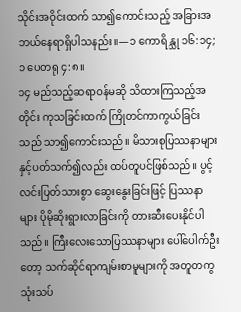သိုင်းအဝိုင်းထက် သာ၍ကောင်းသည့် အခြားအဘယ်နေရာရှိပါသနည်း။—၁ ကောရိန္သု ၁၆:၁၄; ၁ ပေတရု ၄:၈။
၁၄ မည်သည့်ဆရာဝန်မဆို သိထားကြသည့်အတိုင်း ကုသခြင်းထက် ကြိုတင်ကာကွယ်ခြင်းသည် သာ၍ကောင်းသည်။ မိသားစုပြဿနာများနှင့်ပတ်သက်၍လည်း ထပ်တူပင်ဖြစ်သည်။ ပွင့်လင်းပြတ်သားစွာ ဆွေးနွေးခြင်းဖြင့် ပြဿနာများ ပိုမိုဆိုးရွားလာခြင်းကို တားဆီးပေးနိုင်ပါသည်။ ကြီးလေးသောပြဿနာများ ပေါ်ပေါက်ဦးတော့ သက်ဆိုင်ရာကျမ်းစာမူများကို အတူတကွသုံးသပ်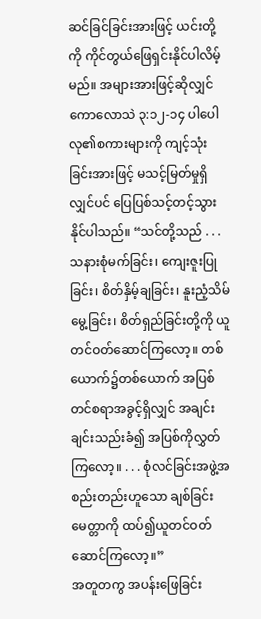ဆင်ခြင်ခြင်းအားဖြင့် ယင်းတို့ကို ကိုင်တွယ်ဖြေရှင်းနိုင်ပါလိမ့်မည်။ အများအားဖြင့်ဆိုလျှင် ကောလောသဲ ၃:၁၂-၁၄ ပါပေါလု၏စကားများကို ကျင့်သုံးခြင်းအားဖြင့် မသင့်မြတ်မှုရှိလျှင်ပင် ပြေပြစ်သင့်တင့်သွားနိုင်ပါသည်။ “သင်တို့သည် . . . သနားစုံမက်ခြင်း၊ ကျေးဇူးပြုခြင်း၊ စိတ်နှိမ့်ချခြင်း၊ နူးညံ့သိမ်မွေ့ခြင်း၊ စိတ်ရှည်ခြင်းတို့ကို ယူတင်ဝတ်ဆောင်ကြလော့။ တစ်ယောက်၌တစ်ယောက် အပြစ်တင်စရာအခွင့်ရှိလျှင် အချင်းချင်းသည်းခံ၍ အပြစ်ကိုလွှတ်ကြလော့။ . . . စုံလင်ခြင်းအဖွဲ့အစည်းတည်းဟူသော ချစ်ခြင်းမေတ္တာကို ထပ်၍ယူတင်ဝတ်ဆောင်ကြလော့။”
အတူတကွ အပန်းဖြေခြင်း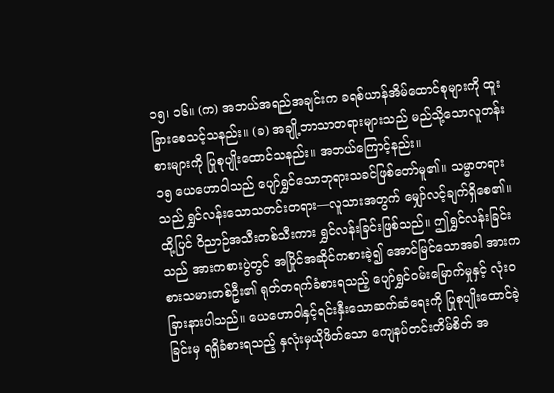၁၅၊ ၁၆။ (က) အဘယ်အရည်အချင်းက ခရစ်ယာန်အိမ်ထောင်စုများကို ထူးခြားစေသင့်သနည်း။ (ခ) အချို့ဘာသာတရားများသည် မည်သို့သောလူတန်းစားများကို ပြုစုပျိုးထောင်သနည်း။ အဘယ်ကြောင့်နည်း။
၁၅ ယေဟောဝါသည် ပျော်ရွှင်သောဘုရားသခင်ဖြစ်တော်မူ၏။ သမ္မာတရားသည် ရွှင်လန်းသောသတင်းတရား—လူသားအတွက် မျှော်လင့်ချက်ရှိစေ၏။ ထို့ပြင် ဝိညာဉ်အသီးတစ်သီးကား ရွှင်လန်းခြင်းဖြစ်သည်။ ဤရွှင်လန်းခြင်းသည် အားကစားပွဲတွင် အပြိုင်အဆိုင်ကစားခဲ့၍ အောင်မြင်သောအခါ အားကစားသမားတစ်ဦး၏ ရုတ်တရက်ခံစားရသည့် ပျော်ရွှင်ဝမ်းမြောက်မှုနှင့် လုံးဝခြားနားပါသည်။ ယေဟောဝါနှင့်ရင်းနှီးသောဆက်ဆံရေးကို ပြုစုပျိုးထောင်ခဲ့ခြင်းမှ ရရှိခံစားရသည့် နှလုံးမှယိုဖိတ်သော ကျေနပ်တင်းတိမ်စိတ် အ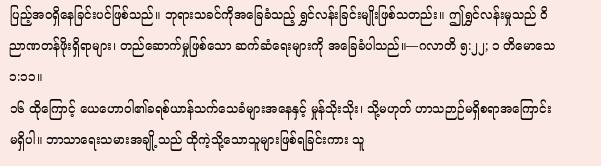ပြည့်အဝရှိနေခြင်းပင်ဖြစ်သည်။ ဘုရားသခင်ကိုအခြေခံသည့် ရွှင်လန်းခြင်းမျိုးဖြစ်သတည်း။ ဤရွှင်လန်းမှုသည် ဝိညာဏတန်ဖိုးရှိရာများ၊ တည်ဆောက်မှုဖြစ်သော ဆက်ဆံရေးများကို အခြေခံပါသည်။—ဂလာတိ ၅:၂၂; ၁ တိမောသေ ၁:၁၁။
၁၆ ထိုကြောင့် ယေဟောဝါ၏ခရစ်ယာန်သက်သေခံများအနေနှင့် မှုန်သိုးသိုး၊ သို့မဟုတ် ဟာသဉာဉ်မရှိစရာအကြောင်း မရှိပါ။ ဘာသာရေးသမားအချို့သည် ထိုကဲ့သို့သောသူများဖြစ်ရခြင်းကား သူ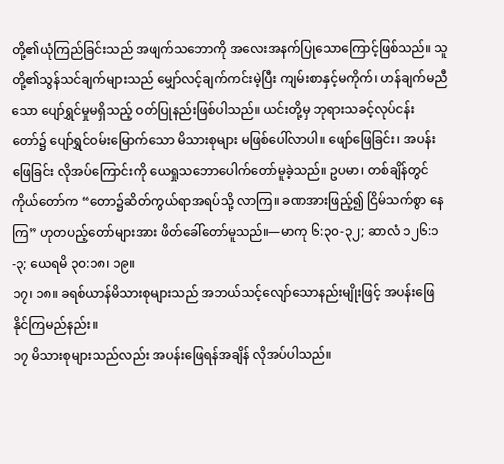တို့၏ယုံကြည်ခြင်းသည် အဖျက်သဘောကို အလေးအနက်ပြုသောကြောင့်ဖြစ်သည်။ သူတို့၏သွန်သင်ချက်များသည် မျှော်လင့်ချက်ကင်းမဲ့ပြီး ကျမ်းစာနှင့်မကိုက်၊ ဟန်ချက်မညီသော ပျော်ရွှင်မှုမရှိသည့် ဝတ်ပြုနည်းဖြစ်ပါသည်။ ယင်းတို့မှ ဘုရားသခင့်လုပ်ငန်းတော်၌ ပျော်ရွှင်ဝမ်းမြောက်သော မိသားစုများ မဖြစ်ပေါ်လာပါ။ ဖျော်ဖြေခြင်း၊ အပန်းဖြေခြင်း လိုအပ်ကြောင်းကို ယေရှုသဘောပေါက်တော်မူခဲ့သည်။ ဥပမာ၊ တစ်ချိန်တွင် ကိုယ်တော်က “တော၌ဆိတ်ကွယ်ရာအရပ်သို့ လာကြ။ ခဏအားဖြည့်၍ ငြိမ်သက်စွာ နေကြ” ဟုတပည့်တော်များအား ဖိတ်ခေါ်တော်မူသည်။—မာကု ၆:၃၀-၃၂; ဆာလံ ၁၂၆:၁-၃; ယေရမိ ၃၀:၁၈၊ ၁၉။
၁၇၊ ၁၈။ ခရစ်ယာန်မိသားစုများသည် အဘယ်သင့်လျော်သောနည်းမျိုးဖြင့် အပန်းဖြေနိုင်ကြမည်နည်း။
၁၇ မိသားစုများသည်လည်း အပန်းဖြေရန်အချိန် လိုအပ်ပါသည်။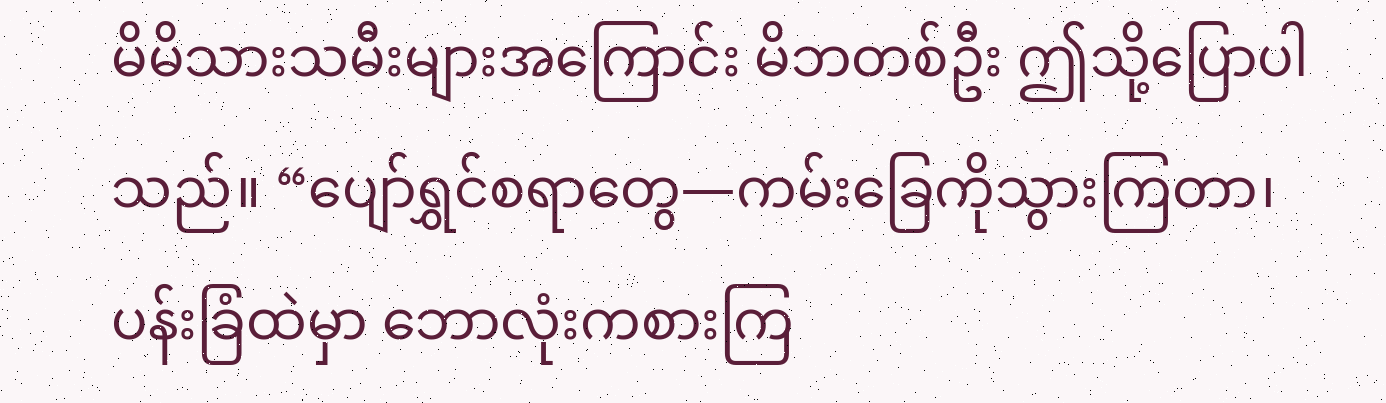မိမိသားသမီးများအကြောင်း မိဘတစ်ဦး ဤသို့ပြောပါသည်။ “ပျော်ရွှင်စရာတွေ—ကမ်းခြေကိုသွားကြတာ၊ ပန်းခြံထဲမှာ ဘောလုံးကစားကြ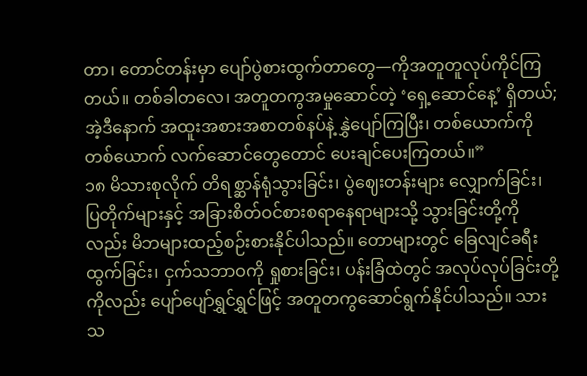တာ၊ တောင်တန်းမှာ ပျော်ပွဲစားထွက်တာတွေ—ကိုအတူတူလုပ်ကိုင်ကြတယ်။ တစ်ခါတလေ၊ အတူတကွအမှုဆောင်တဲ့ ‘ရှေ့ဆောင်နေ့’ ရှိတယ်; အဲ့ဒီနောက် အထူးအစားအစာတစ်နပ်နဲ့ နွှဲပျော်ကြပြီး၊ တစ်ယောက်ကိုတစ်ယောက် လက်ဆောင်တွေတောင် ပေးချင်ပေးကြတယ်။”
၁၈ မိသားစုလိုက် တိရစ္ဆာန်ရုံသွားခြင်း၊ ပွဲဈေးတန်းများ လျှောက်ခြင်း၊ ပြတိုက်များနှင့် အခြားစိတ်ဝင်စားစရာနေရာများသို့ သွားခြင်းတို့ကိုလည်း မိဘများထည့်စဉ်းစားနိုင်ပါသည်။ တောများတွင် ခြေလျင်ခရီးထွက်ခြင်း၊ ငှက်သဘာဝကို ရှုစားခြင်း၊ ပန်းခြံထဲတွင် အလုပ်လုပ်ခြင်းတို့ကိုလည်း ပျော်ပျော်ရွှင်ရွှင်ဖြင့် အတူတကွဆောင်ရွက်နိုင်ပါသည်။ သားသ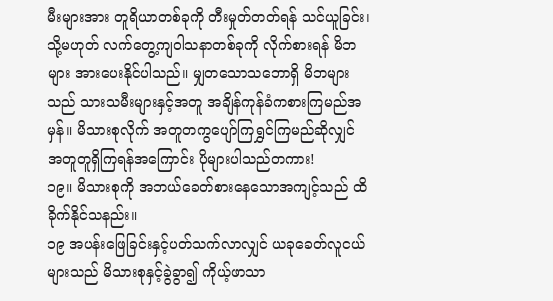မီးများအား တူရိယာတစ်ခုကို တီးမှုတ်တတ်ရန် သင်ယူခြင်း၊ သို့မဟုတ် လက်တွေ့ကျဝါသနာတစ်ခုကို လိုက်စားရန် မိဘများ အားပေးနိုင်ပါသည်။ မျှတသောသဘောရှိ မိဘများသည် သားသမီးများနှင့်အတူ အချိန်ကုန်ခံကစားကြမည်အမှန်။ မိသားစုလိုက် အတူတကွပျော်ကြရွှင်ကြမည်ဆိုလျှင် အတူတူရှိကြရန်အကြောင်း ပိုများပါသည်တကား!
၁၉။ မိသားစုကို အဘယ်ခေတ်စားနေသောအကျင့်သည် ထိခိုက်နိုင်သနည်း။
၁၉ အပန်းဖြေခြင်းနှင့်ပတ်သက်လာလျှင် ယခုခေတ်လူငယ်များသည် မိသားစုနှင့်ခွဲခွာ၍ ကိုယ့်ဖာသာ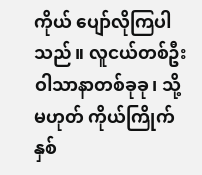ကိုယ် ပျော်လိုကြပါသည်။ လူငယ်တစ်ဦး ဝါသာနာတစ်ခုခု၊ သို့မဟုတ် ကိုယ်ကြိုက်နှစ်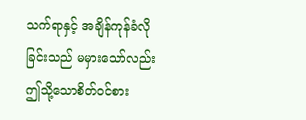သက်ရာနှင့် အချိန်ကုန်ခံလိုခြင်းသည် မမှားသော်လည်း ဤသို့သောစိတ်ဝင်စား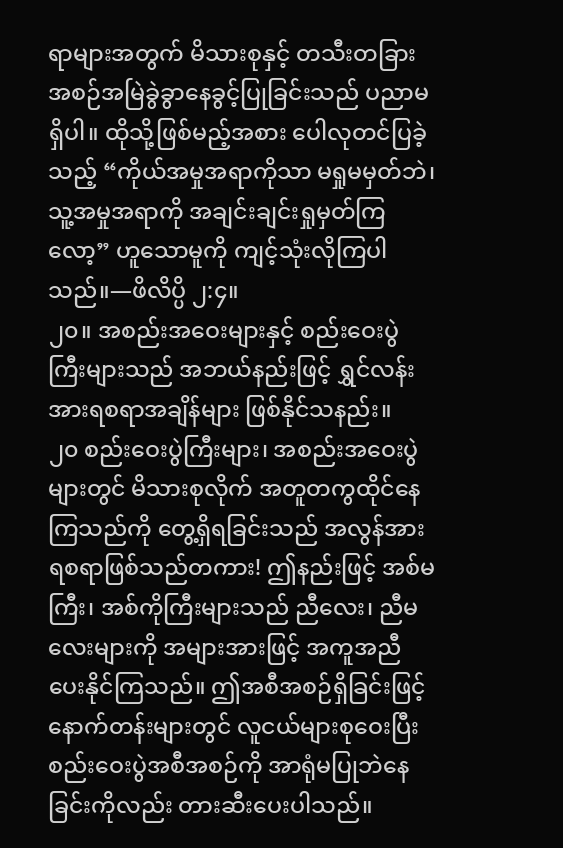ရာများအတွက် မိသားစုနှင့် တသီးတခြား အစဉ်အမြဲခွဲခွာနေခွင့်ပြုခြင်းသည် ပညာမရှိပါ။ ထိုသို့ဖြစ်မည့်အစား ပေါလုတင်ပြခဲ့သည့် “ကိုယ်အမှုအရာကိုသာ မရှုမမှတ်ဘဲ၊ သူ့အမှုအရာကို အချင်းချင်းရှုမှတ်ကြလော့” ဟူသောမူကို ကျင့်သုံးလိုကြပါသည်။—ဖိလိပ္ပိ ၂:၄။
၂၀။ အစည်းအဝေးများနှင့် စည်းဝေးပွဲကြီးများသည် အဘယ်နည်းဖြင့် ရွှင်လန်းအားရစရာအချိန်များ ဖြစ်နိုင်သနည်း။
၂၀ စည်းဝေးပွဲကြီးများ၊ အစည်းအဝေးပွဲများတွင် မိသားစုလိုက် အတူတကွထိုင်နေကြသည်ကို တွေ့ရှိရခြင်းသည် အလွန်အားရစရာဖြစ်သည်တကား! ဤနည်းဖြင့် အစ်မကြီး၊ အစ်ကိုကြီးများသည် ညီလေး၊ ညီမလေးများကို အများအားဖြင့် အကူအညီပေးနိုင်ကြသည်။ ဤအစီအစဉ်ရှိခြင်းဖြင့် နောက်တန်းများတွင် လူငယ်များစုဝေးပြီး စည်းဝေးပွဲအစီအစဉ်ကို အာရုံမပြုဘဲနေခြင်းကိုလည်း တားဆီးပေးပါသည်။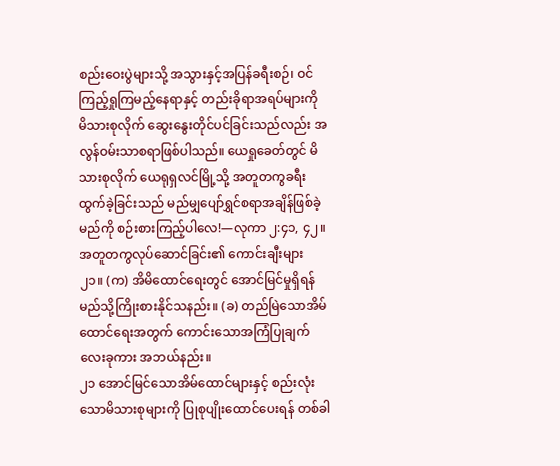စည်းဝေးပွဲများသို့ အသွားနှင့်အပြန်ခရီးစဉ်၊ ဝင်ကြည့်ရှုကြမည့်နေရာနှင့် တည်းခိုရာအရပ်များကို မိသားစုလိုက် ဆွေးနွေးတိုင်ပင်ခြင်းသည်လည်း အလွန်ဝမ်းသာစရာဖြစ်ပါသည်။ ယေရှုခေတ်တွင် မိသားစုလိုက် ယေရုရှလင်မြို့သို့ အတူတကွခရီးထွက်ခဲ့ခြင်းသည် မည်မျှပျော်ရွှင်စရာအချိန်ဖြစ်ခဲ့မည်ကို စဉ်းစားကြည့်ပါလေ!—လုကာ ၂:၄၁, ၄၂။
အတူတကွလုပ်ဆောင်ခြင်း၏ ကောင်းချီးများ
၂၁။ (က) အိမိထောင်ရေးတွင် အောင်မြင်မှုရှိရန် မည်သို့ကြိုးစားနိုင်သနည်း။ (ခ) တည်မြဲသောအိမ်ထောင်ရေးအတွက် ကောင်းသောအကြံပြုချက် လေးခုကား အဘယ်နည်း။
၂၁ အောင်မြင်သောအိမ်ထောင်များနှင့် စည်းလုံးသောမိသားစုများကို ပြုစုပျိုးထောင်ပေးရန် တစ်ခါ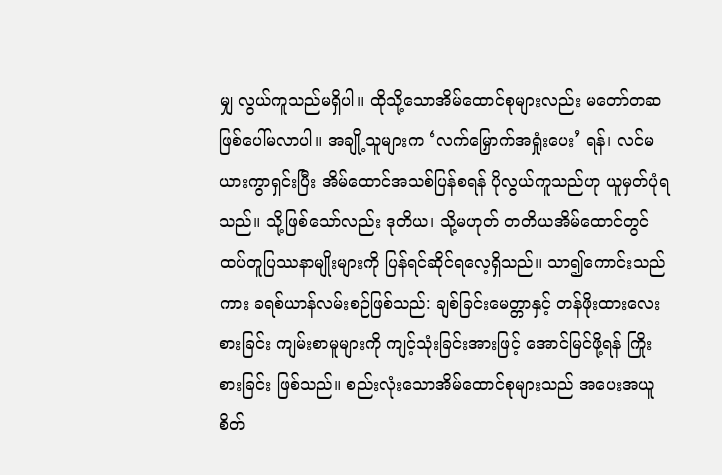မျှ လွယ်ကူသည်မရှိပါ။ ထိုသို့သောအိမ်ထောင်စုများလည်း မတော်တဆဖြစ်ပေါ်မလာပါ။ အချို့သူများက ‘လက်မြှောက်အရှုံးပေး’ ရန်၊ လင်မယားကွာရှင်းပြီး အိမ်ထောင်အသစ်ပြန်စရန် ပိုလွယ်ကူသည်ဟု ယူမှတ်ပုံရသည်။ သို့ဖြစ်သော်လည်း ဒုတိယ၊ သို့မဟုတ် တတိယအိမ်ထောင်တွင် ထပ်တူပြဿနာမျိုးများကို ပြန်ရင်ဆိုင်ရလေ့ရှိသည်။ သာ၍ကောင်းသည်ကား ခရစ်ယာန်လမ်းစဉ်ဖြစ်သည်: ချစ်ခြင်းမေတ္တာနှင့် တန်ဖိုးထားလေးစားခြင်း ကျမ်းစာမူများကို ကျင့်သုံးခြင်းအားဖြင့် အောင်မြင်ဖို့ရန် ကြိုးစားခြင်း ဖြစ်သည်။ စည်းလုံးသောအိမ်ထောင်စုများသည် အပေးအယူစိတ်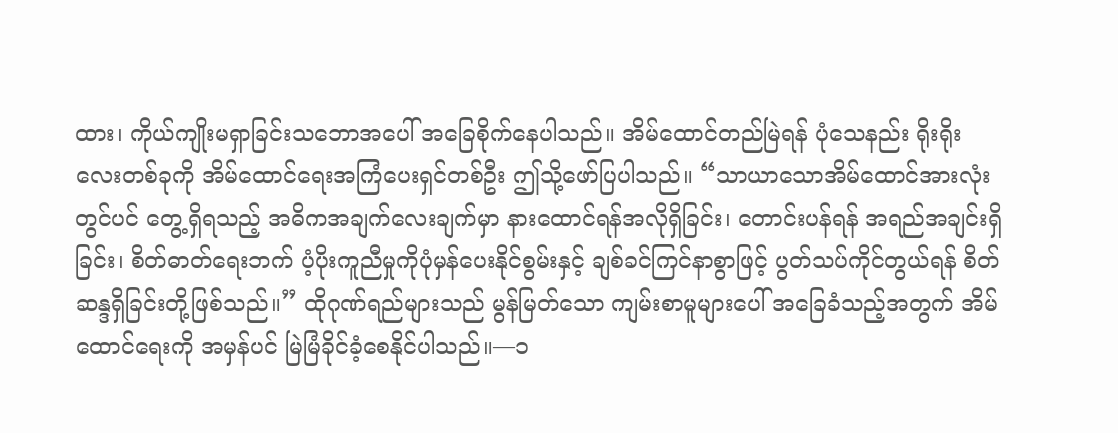ထား၊ ကိုယ်ကျိုးမရှာခြင်းသဘောအပေါ် အခြေစိုက်နေပါသည်။ အိမ်ထောင်တည်မြဲရန် ပုံသေနည်း ရိုးရိုးလေးတစ်ခုကို အိမ်ထောင်ရေးအကြံပေးရှင်တစ်ဦး ဤသို့ဖော်ပြပါသည်။ “သာယာသောအိမ်ထောင်အားလုံးတွင်ပင် တွေ့ရှိရသည့် အဓိကအချက်လေးချက်မှာ နားထောင်ရန်အလိုရှိခြင်း၊ တောင်းပန်ရန် အရည်အချင်းရှိခြင်း၊ စိတ်ဓာတ်ရေးဘက် ပံ့ပိုးကူညီမှုကိုပုံမှန်ပေးနိုင်စွမ်းနှင့် ချစ်ခင်ကြင်နာစွာဖြင့် ပွတ်သပ်ကိုင်တွယ်ရန် စိတ်ဆန္ဒရှိခြင်းတို့ဖြစ်သည်။” ထိုဂုဏ်ရည်များသည် မွန်မြတ်သော ကျမ်းစာမူများပေါ် အခြေခံသည့်အတွက် အိမ်ထောင်ရေးကို အမှန်ပင် မြဲမြံခိုင်ခံ့စေနိုင်ပါသည်။—၁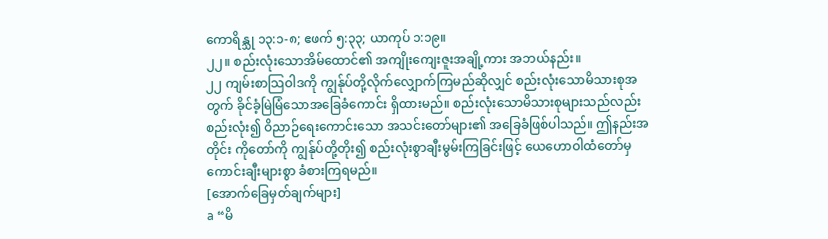ကောရိန္သု ၁၃:၁-၈; ဧဖက် ၅:၃၃; ယာကုပ် ၁:၁၉။
၂၂။ စည်းလုံးသောအိမ်ထောင်၏ အကျိုးကျေးဇူးအချို့ကား အဘယ်နည်း။
၂၂ ကျမ်းစာသြဝါဒကို ကျွန်ုပ်တို့လိုက်လျှောက်ကြမည်ဆိုလျှင် စည်းလုံးသောမိသားစုအတွက် ခိုင်ခံ့မြဲမြံသောအခြေခံကောင်း ရှိထားမည်။ စည်းလုံးသောမိသားစုများသည်လည်း စည်းလုံး၍ ဝိညာဉ်ရေးကောင်းသော အသင်းတော်များ၏ အခြေခံဖြစ်ပါသည်။ ဤနည်းအတိုင်း ကိုတော်ကို ကျွန်ုပ်တို့တိုး၍ စည်းလုံးစွာချီးမွမ်းကြခြင်းဖြင့် ယေဟောဝါထံတော်မှ ကောင်းချီးများစွာ ခံစားကြရမည်။
[အောက်ခြေမှတ်ချက်များ]
a “မိ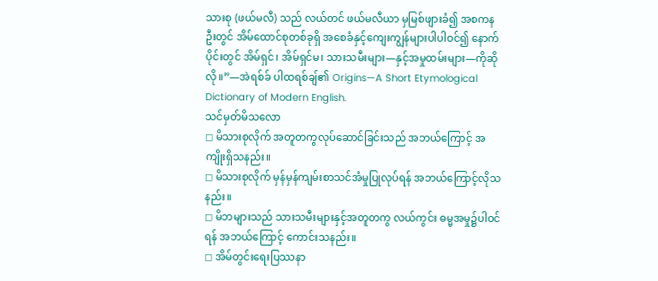သားစု (ဖယ်မလီ) သည် လယ်တင် ဖယ်မလီယာ မှမြစ်ဖျားခံ၍ အစကနဦးတွင် အိမ်ထောင်စုတစ်ခုရှိ အစေခံနှင့်ကျေးကျွန်များပါပါဝင်၍ နောက်ပိုင်းတွင် အိမ်ရှင်၊ အိမ်ရှင်မ၊ သားသမီးများ—နှင့်အမှုထမ်းများ—ကိုဆိုလို။”—အဲရစ်ခ် ပါထရစ်ချ်၏ Origins—A Short Etymological Dictionary of Modern English.
သင်မှတ်မိသလော
◻ မိသားစုလိုက် အတူတကွလုပ်ဆောင်ခြင်းသည် အဘယ်ကြောင့် အကျိုးရှိသနည်း။
◻ မိသားစုလိုက် မှန်မှန်ကျမ်းစာသင်အံမှုပြုလုပ်ရန် အဘယ်ကြောင့်လိုသနည်း။
◻ မိဘများသည် သားသမီးများနှင့်အတူတကွ လယ်ကွင်း ဓမ္မအမှု၌ပါဝင်ရန် အဘယ်ကြောင့် ကောင်းသနည်း။
◻ အိမ်တွင်းရေးပြဿနာ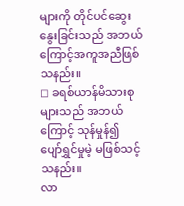များကို တိုင်ပင်ဆွေးနွေးခြင်းသည် အဘယ်ကြောင့်အကူအညီဖြစ်သနည်း။
◻ ခရစ်ယာန်မိသားစုများသည် အဘယ်ကြောင့် သုန်မှုန်၍ ပျော်ရွှင်မှုမဲ့ မဖြစ်သင့်သနည်း။
လာ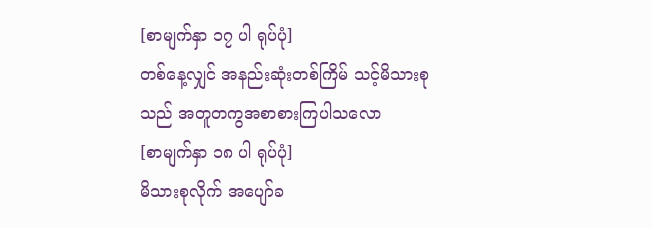[စာမျက်နှာ ၁၇ ပါ ရုပ်ပုံ]
တစ်နေ့လျှင် အနည်းဆုံးတစ်ကြိမ် သင့်မိသားစုသည် အတူတကွအစာစားကြပါသလော
[စာမျက်နှာ ၁၈ ပါ ရုပ်ပုံ]
မိသားစုလိုက် အပျော်ခ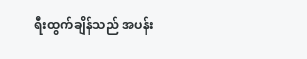ရီးထွက်ချိန်သည် အပန်း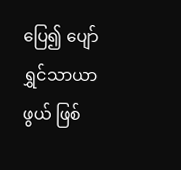ပြေ၍ ပျော်ရွှင်သာယာဖွယ် ဖြစ်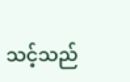သင့်သည်